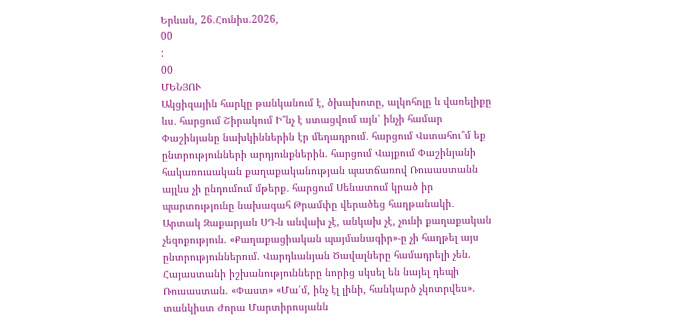Երևան, 26.Հունիս.2026,
00
:
00
ՄԵՆՅՈՒ
Ակցիզային հարկը թանկանում է, ծխախոտը, ալկոհոլը և վառելիքը ևս․ հարցում Շիրակում Ի՞նչ է ստացվում այն՝ ինչի համար Փաշինյանը նախկիններին էր մեղադրում․ հարցում Վստահու՞մ եք ընտրությունների արդյունքներին. հարցում Վայքում Փաշինյանի հակառուսական քաղաքականության պատճառով Ռուսաստանն այլևս չի ընդումում մթերք․ հարցում Սենատում կրած իր պարտությունը նախագահ Թրամփը վերածեց հաղթանակի․ Արտակ Զաքարյան ՍԴ-ն անվախ չէ, անկախ չէ, չունի քաղաքական չեզոքություն. «Քաղաքացիական պայմանագիր»-ը չի հաղթել այս ընտրություններում. Վարդևանյան Ծավալները համադրելի չեն. Հայաստանի իշխանությունները նորից սկսել են նայել դեպի Ռուսաստան. «Փաստ» «Մա՛մ, ինչ էլ լինի, հանկարծ չկոտրվես». տանկիստ Ժորա Մարտիրոսյանն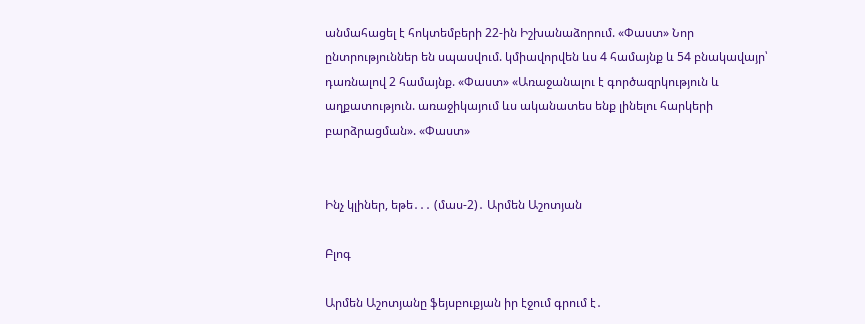անմահացել է հոկտեմբերի 22-ին Իշխանաձորում. «Փաստ» Նոր ընտրություններ են սպասվում. կմիավորվեն ևս 4 համայնք և 54 բնակավայր՝ դառնալով 2 համայնք. «Փաստ» «Առաջանալու է գործազրկություն և աղքատություն. առաջիկայում ևս ականատես ենք լինելու հարկերի բարձրացման». «Փաստ»


Ինչ կլիներ, եթե․․․ (մաս-2)․ Արմեն Աշոտյան

Բլոգ

Արմեն Աշոտյանը ֆեյսբուքյան իր էջում գրում է․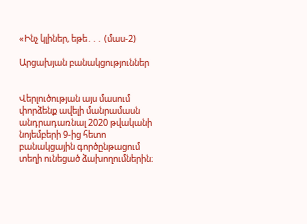«Ինչ կլիներ, եթե․․․ (մաս-2)

Արցախյան բանակցություններ


Վերլուծության այս մասում փորձենք ավելի մանրամասն անդրադառնալ 2020 թվականի նոյեմբերի 9-ից հետո բանակցային գործընթացում տեղի ունեցած ձախողումներին։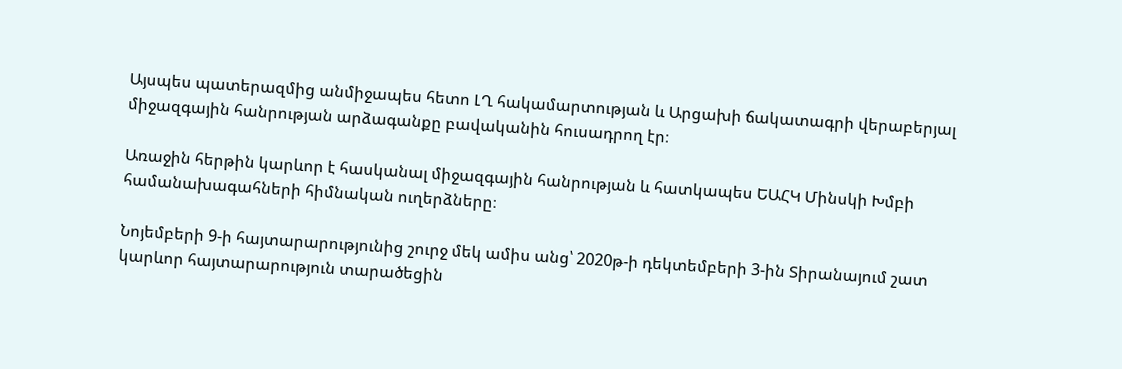Այսպես պատերազմից անմիջապես հետո ԼՂ հակամարտության և Արցախի ճակատագրի վերաբերյալ միջազգային հանրության արձագանքը բավականին հուսադրող էր։

Առաջին հերթին կարևոր է հասկանալ միջազգային հանրության և հատկապես ԵԱՀԿ Մինսկի Խմբի համանախագահների հիմնական ուղերձները։

Նոյեմբերի 9-ի հայտարարությունից շուրջ մեկ ամիս անց՝ 2020թ-ի դեկտեմբերի 3-ին Տիրանայում շատ կարևոր հայտարարություն տարածեցին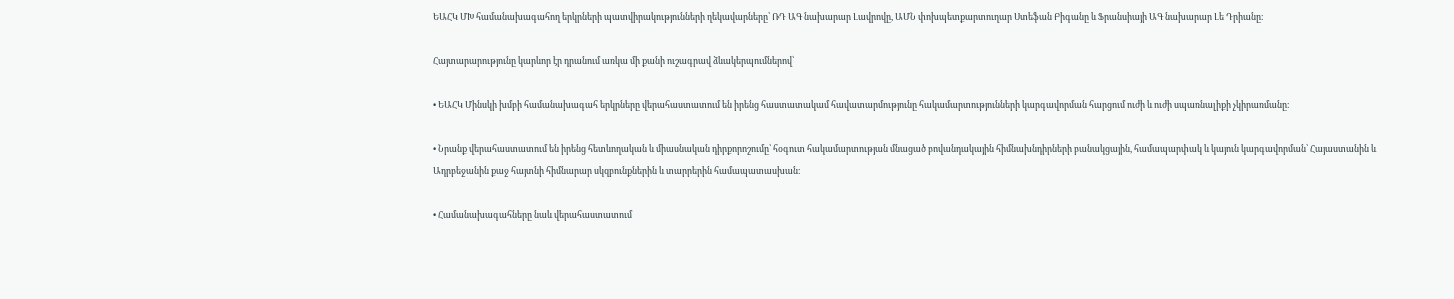ԵԱՀԿ ՄԽ համանախագահող երկրների պատվիրակությունների ղեկավարները՝ ՌԴ ԱԳ նախարար Լավրովը, ԱՄՆ փոխպետքարտուղար Ստեֆան Բիգանը և Ֆրանսիայի ԱԳ նախարար Լե Դրիանը։

Հայտարարությունը կարևոր էր դրանում առկա մի քանի ուշագրավ ձևակերպումներով՝

• ԵԱՀԿ Մինսկի խմբի համանախագահ երկրները վերահաստատում են իրենց հաստատակամ հավատարմությունը հակամարտությունների կարգավորման հարցում ուժի և ուժի սպառնալիքի չկիրառմանը։

• Նրանք վերահաստատում են իրենց հետևողական և միասնական դիրքորոշումը՝ հօգուտ հակամարտության մնացած բովանդակային հիմնախնդիրների բանակցային, համապարփակ և կայուն կարգավորման՝ Հայաստանին և Ադրբեջանին քաջ հայտնի հիմնարար սկզբունքներին և տարրերին համապատասխան։

• Համանախագահները նաև վերահաստատում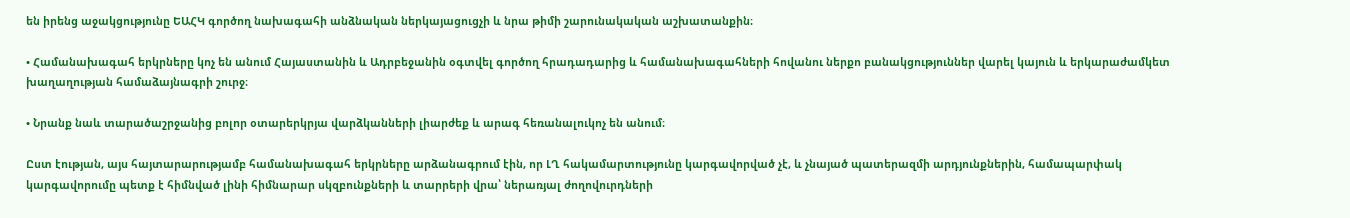են իրենց աջակցությունը ԵԱՀԿ գործող նախագահի անձնական ներկայացուցչի և նրա թիմի շարունակական աշխատանքին։

• Համանախագահ երկրները կոչ են անում Հայաստանին և Ադրբեջանին օգտվել գործող հրադադարից և համանախագահների հովանու ներքո բանակցություններ վարել կայուն և երկարաժամկետ խաղաղության համաձայնագրի շուրջ։

• Նրանք նաև տարածաշրջանից բոլոր օտարերկրյա վարձկանների լիարժեք և արագ հեռանալուկոչ են անում։

Ըստ էության, այս հայտարարությամբ համանախագահ երկրները արձանագրում էին, որ ԼՂ հակամարտությունը կարգավորված չէ, և չնայած պատերազմի արդյունքներին, համապարփակ կարգավորումը պետք է հիմնված լինի հիմնարար սկզբունքների և տարրերի վրա՝ ներառյալ ժողովուրդների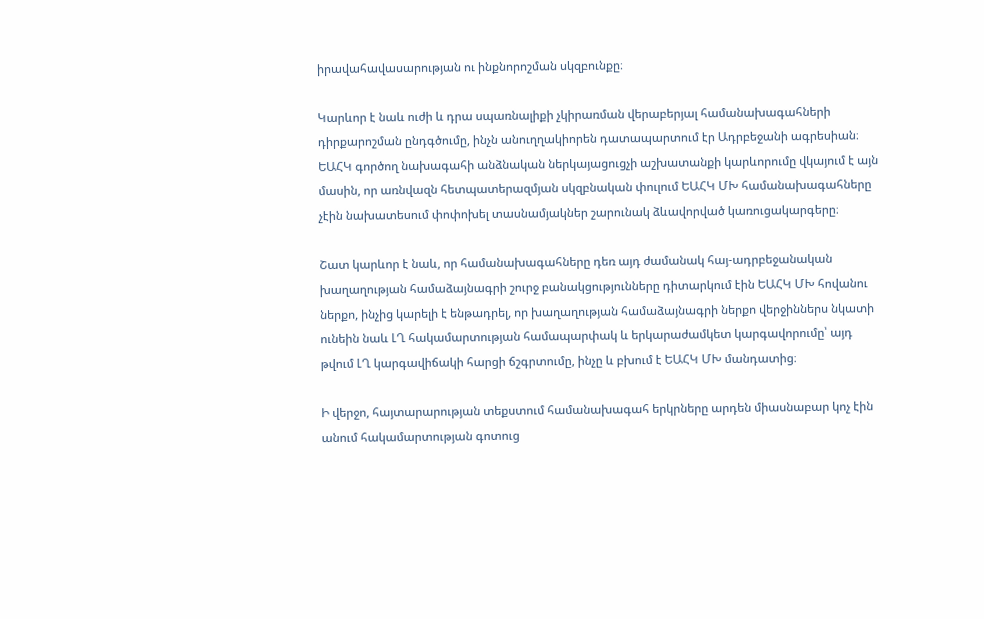իրավահավասարության ու ինքնորոշման սկզբունքը։

Կարևոր է նաև ուժի և դրա սպառնալիքի չկիրառման վերաբերյալ համանախագահների դիրքարոշման ընդգծումը, ինչն անուղղակիորեն դատապարտում էր Ադրբեջանի ագրեսիան։ ԵԱՀԿ գործող նախագահի անձնական ներկայացուցչի աշխատանքի կարևորումը վկայում է այն մասին, որ առնվազն հետպատերազմյան սկզբնական փուլում ԵԱՀԿ ՄԽ համանախագահները չէին նախատեսում փոփոխել տասնամյակներ շարունակ ձևավորված կառուցակարգերը։

Շատ կարևոր է նաև, որ համանախագահները դեռ այդ ժամանակ հայ-ադրբեջանական խաղաղության համաձայնագրի շուրջ բանակցությունները դիտարկում էին ԵԱՀԿ ՄԽ հովանու ներքո, ինչից կարելի է ենթադրել, որ խաղաղության համաձայնագրի ներքո վերջիններս նկատի ունեին նաև ԼՂ հակամարտության համապարփակ և երկարաժամկետ կարգավորումը՝ այդ թվում ԼՂ կարգավիճակի հարցի ճշգրտումը, ինչը և բխում է ԵԱՀԿ ՄԽ մանդատից։

Ի վերջո, հայտարարության տեքստում համանախագահ երկրները արդեն միասնաբար կոչ էին անում հակամարտության գոտուց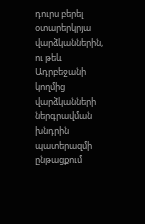դուրս բերել օտարերկրյա վարձկաններին, ու թեև Ադրբեջանի կողմից վարձկանների ներգրավման խնդրին պատերազմի ընթացքում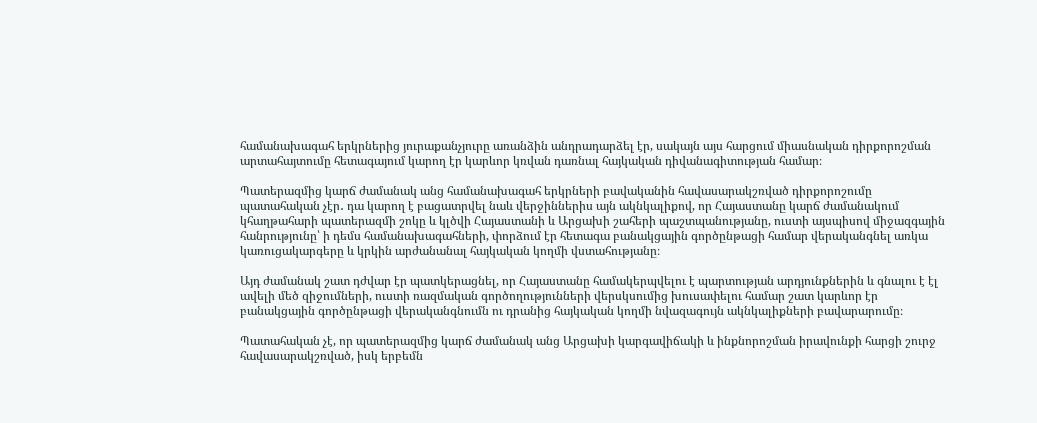համանախագահ երկրներից յուրաքանչյուրը առանձին անդրադարձել էր, սակայն այս հարցում միասնական դիրքորոշման արտահայտումը հետագայում կարող էր կարևոր կռվան դառնալ հայկական դիվանագիտության համար։

Պատերազմից կարճ ժամանակ անց համանախագահ երկրների բավականին հավասարակշռված դիրքորոշումը պատահական չէր․ դա կարող է բացատրվել նաև վերջիններիս այն ակնկալիքով, որ Հայաստանը կարճ ժամանակում կհաղթահարի պատերազմի շոկը և կլծվի Հայաստանի և Արցախի շահերի պաշտպանությանը, ուստի այսպիսով միջազգային հանրությունը՝ ի դեմս համանախագահների, փորձում էր հետագա բանակցային գործընթացի համար վերականգնել առկա կառուցակարգերը և կրկին արժանանալ հայկական կողմի վստահությանը։

Այդ ժամանակ շատ դժվար էր պատկերացնել, որ Հայաստանը համակերպվելու է պարտության արդյունքներին և գնալու է էլ ավելի մեծ զիջումների, ուստի ռազմական գործողությունների վերսկսումից խուսափելու համար շատ կարևոր էր բանակցային գործընթացի վերականգնումն ու դրանից հայկական կողմի նվազագույն ակնկալիքների բավարարումը։

Պատահական չէ, որ պատերազմից կարճ ժամանակ անց Արցախի կարգավիճակի և ինքնորոշման իրավունքի հարցի շուրջ հավասարակշռված, իսկ երբեմն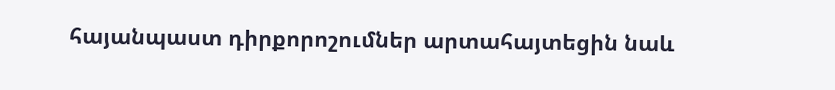հայանպաստ դիրքորոշումներ արտահայտեցին նաև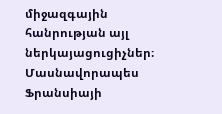միջազգային հանրության այլ ներկայացուցիչներ։ Մասնավորապես Ֆրանսիայի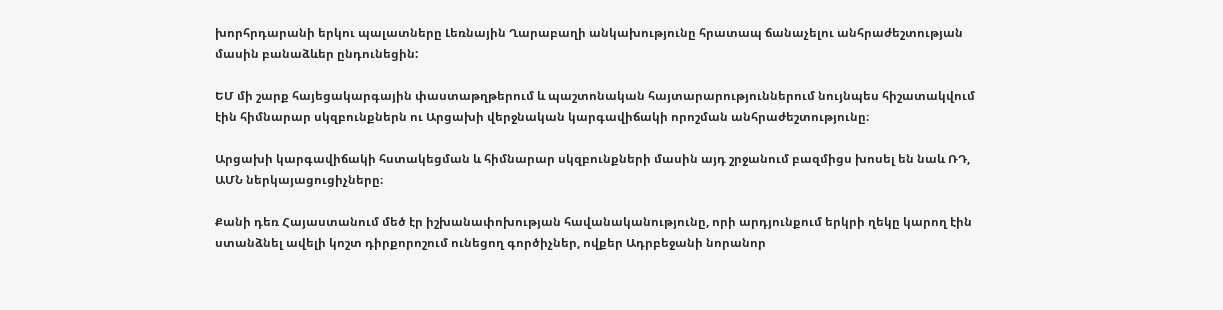խորհրդարանի երկու պալատները Լեռնային Ղարաբաղի անկախությունը հրատապ ճանաչելու անհրաժեշտության մասին բանաձևեր ընդունեցին:

ԵՄ մի շարք հայեցակարգային փաստաթղթերում և պաշտոնական հայտարարություններում նույնպես հիշատակվում էին հիմնարար սկզբունքներն ու Արցախի վերջնական կարգավիճակի որոշման անհրաժեշտությունը։

Արցախի կարգավիճակի հստակեցման և հիմնարար սկզբունքների մասին այդ շրջանում բազմիցս խոսել են նաև ՌԴ, ԱՄՆ ներկայացուցիչները։

Քանի դեռ Հայաստանում մեծ էր իշխանափոխության հավանականությունը, որի արդյունքում երկրի ղեկը կարող էին ստանձնել ավելի կոշտ դիրքորոշում ունեցող գործիչներ, ովքեր Ադրբեջանի նորանոր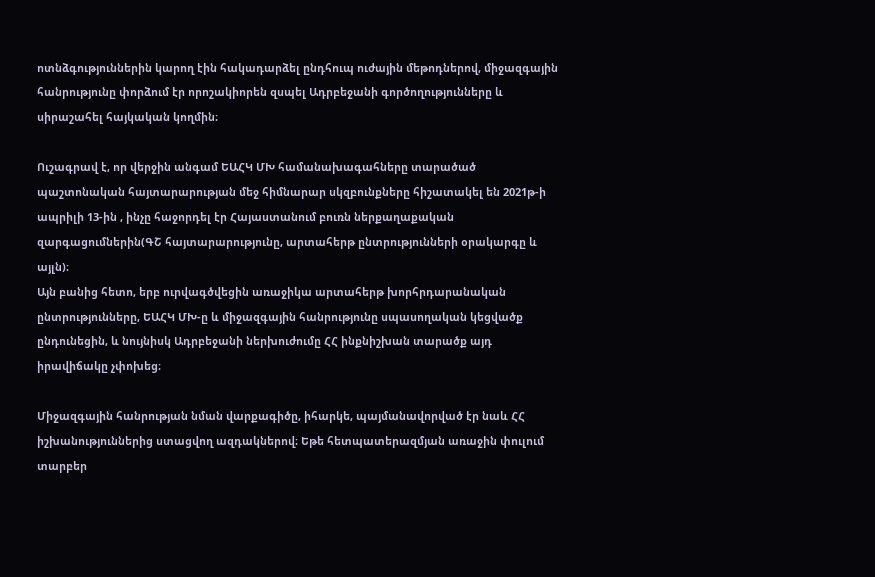ոտնձգություններին կարող էին հակադարձել ընդհուպ ուժային մեթոդներով, միջազգային հանրությունը փորձում էր որոշակիորեն զսպել Ադրբեջանի գործողությունները և սիրաշահել հայկական կողմին։

Ուշագրավ է, որ վերջին անգամ ԵԱՀԿ ՄԽ համանախագահները տարածած պաշտոնական հայտարարության մեջ հիմնարար սկզբունքները հիշատակել են 2021թ-ի ապրիլի 13-ին , ինչը հաջորդել էր Հայաստանում բուռն ներքաղաքական զարգացումներին(ԳՇ հայտարարությունը, արտահերթ ընտրությունների օրակարգը և այլն)։
Այն բանից հետո, երբ ուրվագծվեցին առաջիկա արտահերթ խորհրդարանական ընտրությունները, ԵԱՀԿ ՄԽ-ը և միջազգային հանրությունը սպասողական կեցվածք ընդունեցին, և նույնիսկ Ադրբեջանի ներխուժումը ՀՀ ինքնիշխան տարածք այդ իրավիճակը չփոխեց։

Միջազգային հանրության նման վարքագիծը, իհարկե, պայմանավորված էր նաև ՀՀ իշխանություններից ստացվող ազդակներով։ Եթե հետպատերազմյան առաջին փուլում տարբեր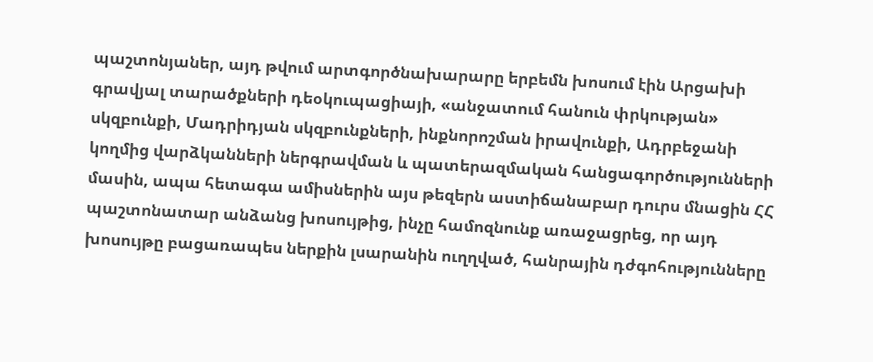պաշտոնյաներ, այդ թվում արտգործնախարարը երբեմն խոսում էին Արցախի գրավյալ տարածքների դեօկուպացիայի, «անջատում հանուն փրկության» սկզբունքի, Մադրիդյան սկզբունքների, ինքնորոշման իրավունքի, Ադրբեջանի կողմից վարձկանների ներգրավման և պատերազմական հանցագործությունների մասին, ապա հետագա ամիսներին այս թեզերն աստիճանաբար դուրս մնացին ՀՀ պաշտոնատար անձանց խոսույթից, ինչը համոզնունք առաջացրեց, որ այդ խոսույթը բացառապես ներքին լսարանին ուղղված, հանրային դժգոհությունները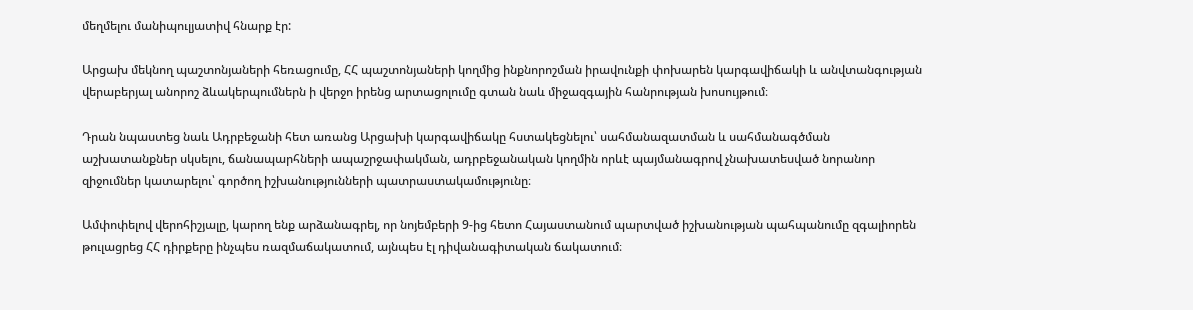մեղմելու մանիպուլյատիվ հնարք էր:

Արցախ մեկնող պաշտոնյաների հեռացումը, ՀՀ պաշտոնյաների կողմից ինքնորոշման իրավունքի փոխարեն կարգավիճակի և անվտանգության վերաբերյալ անորոշ ձևակերպումներն ի վերջո իրենց արտացոլումը գտան նաև միջազգային հանրության խոսույթում։

Դրան նպաստեց նաև Ադրբեջանի հետ առանց Արցախի կարգավիճակը հստակեցնելու՝ սահմանազատման և սահմանագծման աշխատանքներ սկսելու, ճանապարհների ապաշրջափակման, ադրբեջանական կողմին որևէ պայմանագրով չնախատեսված նորանոր զիջումներ կատարելու՝ գործող իշխանությունների պատրաստակամությունը։

Ամփոփելով վերոհիշյալը, կարող ենք արձանագրել, որ նոյեմբերի 9-ից հետո Հայաստանում պարտված իշխանության պահպանումը զգալիորեն թուլացրեց ՀՀ դիրքերը ինչպես ռազմաճակատում, այնպես էլ դիվանագիտական ճակատում։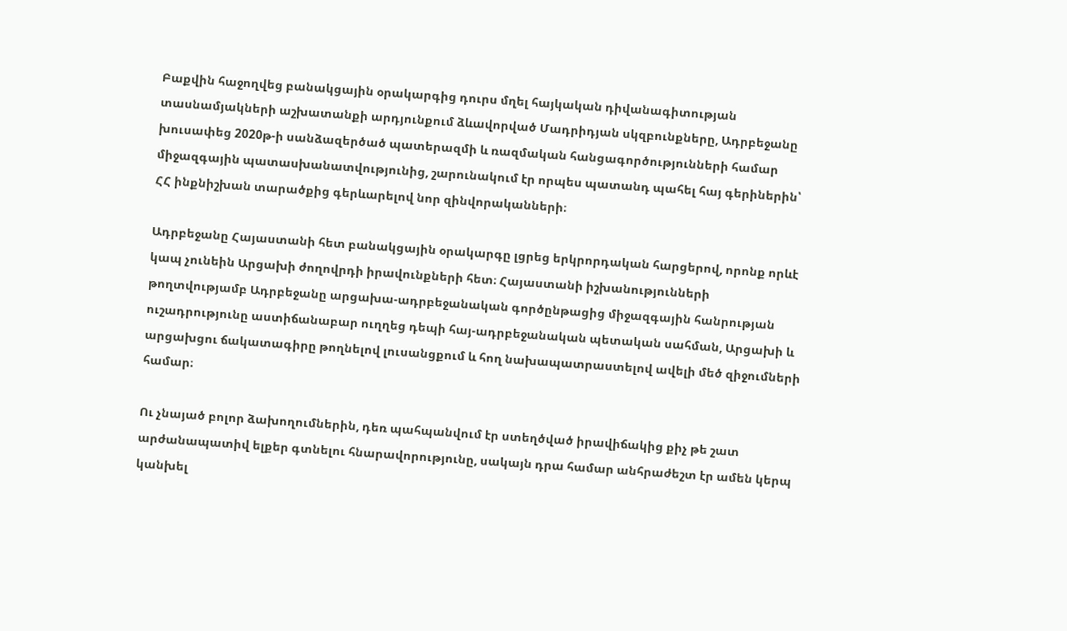Բաքվին հաջողվեց բանակցային օրակարգից դուրս մղել հայկական դիվանագիտության տասնամյակների աշխատանքի արդյունքում ձևավորված Մադրիդյան սկզբունքները, Ադրբեջանը խուսափեց 2020թ-ի սանձազերծած պատերազմի և ռազմական հանցագործությունների համար միջազգային պատասխանատվությունից, շարունակում էր որպես պատանդ պահել հայ գերիներին՝ ՀՀ ինքնիշխան տարածքից գերևարելով նոր զինվորականների։

Ադրբեջանը Հայաստանի հետ բանակցային օրակարգը լցրեց երկրորդական հարցերով, որոնք որևէ կապ չունեին Արցախի ժողովրդի իրավունքների հետ։ Հայաստանի իշխանությունների թողտվությամբ Ադրբեջանը արցախա-ադրբեջանական գործընթացից միջազգային հանրության ուշադրությունը աստիճանաբար ուղղեց դեպի հայ-ադրբեջանական պետական սահման, Արցախի և արցախցու ճակատագիրը թողնելով լուսանցքում և հող նախապատրաստելով ավելի մեծ զիջումների համար։

Ու չնայած բոլոր ձախողումներին, դեռ պահպանվում էր ստեղծված իրավիճակից քիչ թե շատ արժանապատիվ ելքեր գտնելու հնարավորությունը, սակայն դրա համար անհրաժեշտ էր ամեն կերպ կանխել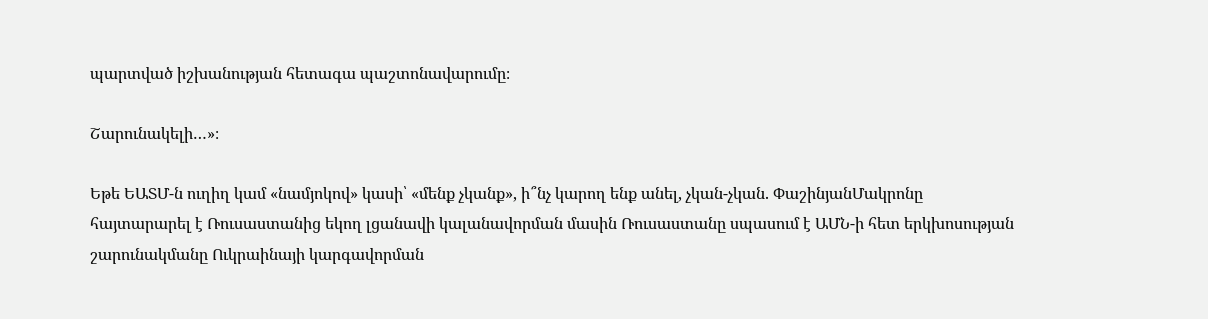պարտված իշխանության հետագա պաշտոնավարումը։

Շարունակելի…»։

Եթե ԵԱՏՄ-ն ուղիղ կամ «նամյոկով» կասի՝ «մենք չկանք», ի՞նչ կարող ենք անել, չկան-չկան. ՓաշինյանՄակրոնը հայտարարել է Ռուսաստանից եկող լցանավի կալանավորման մասին Ռուսաստանը սպասում է ԱՄՆ-ի հետ երկխոսության շարունակմանը Ուկրաինայի կարգավորման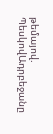թեմայով. ՊեսկովԱդրբեջանը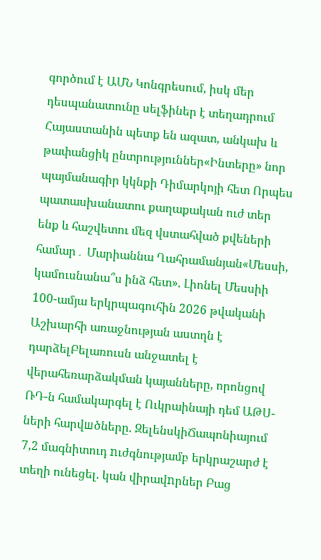գործում է ԱՄՆ Կոնգրեսում, իսկ մեր դեսպանատունը սելֆիներ է տեղադրում Հայաստանին պետք են ազատ, անկախ և թափանցիկ ընտրություններ«Ինտերը» նոր պայմանագիր կկնքի Դիմարկոյի հետ Որպես պատասխանատու քաղաքական ուժ տեր ենք և հաշվետու մեզ վստահված քվեների համար․ Մարիաննա Ղահրամանյան«Մեսսի, կամուսնանա՞ս ինձ հետ». Լիոնել Մեսսիի 100-ամյա երկրպագուհին 2026 թվականի Աշխարհի առաջնության աստղն է դարձելԲելառուսն անջատել է վերահեռարձակման կայանները, որոնցով ՌԴ-ն համակարգել է Ուկրաինայի դեմ ԱԹՍ-ների հարվшծները. ԶելենսկիՃապոնիայում 7,2 մագնիտուդ nւժգնությամբ երկրաշարժ է տեղի ունեցել. կան վիրավnրներ Բաց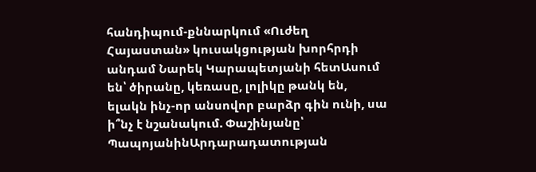հանդիպում-քննարկում «Ուժեղ Հայաստան» կուսակցության խորհրդի անդամ Նարեկ Կարապետյանի հետԱսում են՝ ծիրանը, կեռասը, լոլիկը թանկ են, ելակն ինչ-որ անսովոր բարձր գին ունի, սա ի՞նչ է նշանակում. Փաշինյանը՝ ՊապոյանինԱրդարադատության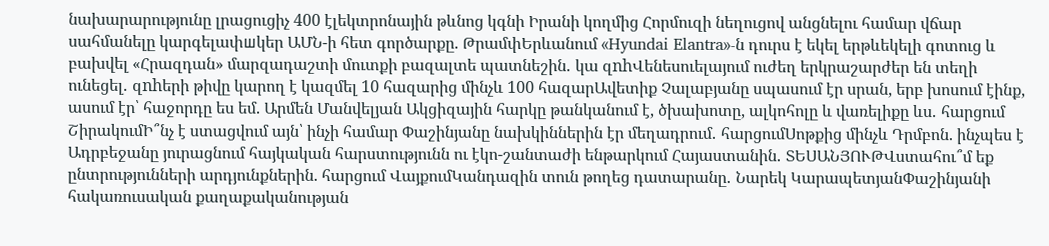նախարարությունը լրացուցիչ 400 էլեկտրոնային թևնոց կգնի Իրանի կողմից Հորմուզի նեղուցով անցնելու համար վճար սահմանելը կարգելափшկեր ԱՄՆ-ի հետ գործարքը. ԹրամփԵրևանում «Hyundai Elantra»-ն դուրս է եկել երթևեկելի գոտուց և բախվել «Հրազդան» մարզադաշտի մուտքի բազալտե պատնեշին․ կա զnhՎենեսուելայում ուժեղ երկրաշարժեր են տեղի ունեցել․ զnhերի թիվը կարող է կազմել 10 հազարից մինչև 100 հազարԱվետիք Չալաբյանը սպասում էր սրան, երբ խոսում էինք, ասում էր՝ հաջորդը ես եմ. Արմեն Մանվելյան Ակցիզային հարկը թանկանում է, ծխախոտը, ալկոհոլը և վառելիքը ևս․ հարցում ՇիրակումԻ՞նչ է ստացվում այն՝ ինչի համար Փաշինյանը նախկիններին էր մեղադրում․ հարցումՍոթքից մինչև Դրմբոն. ինչպես է Ադրբեջանը յուրացնում հայկական հարստությունն ու էկո-շանտաժի ենթարկում Հայաստանին․ ՏԵՍԱՆՅՈՒԹՎստահու՞մ եք ընտրությունների արդյունքներին. հարցում ՎայքումԿանդազին տուն թողեց դատարանը․ Նարեկ ԿարապետյանՓաշինյանի հակառուսական քաղաքականության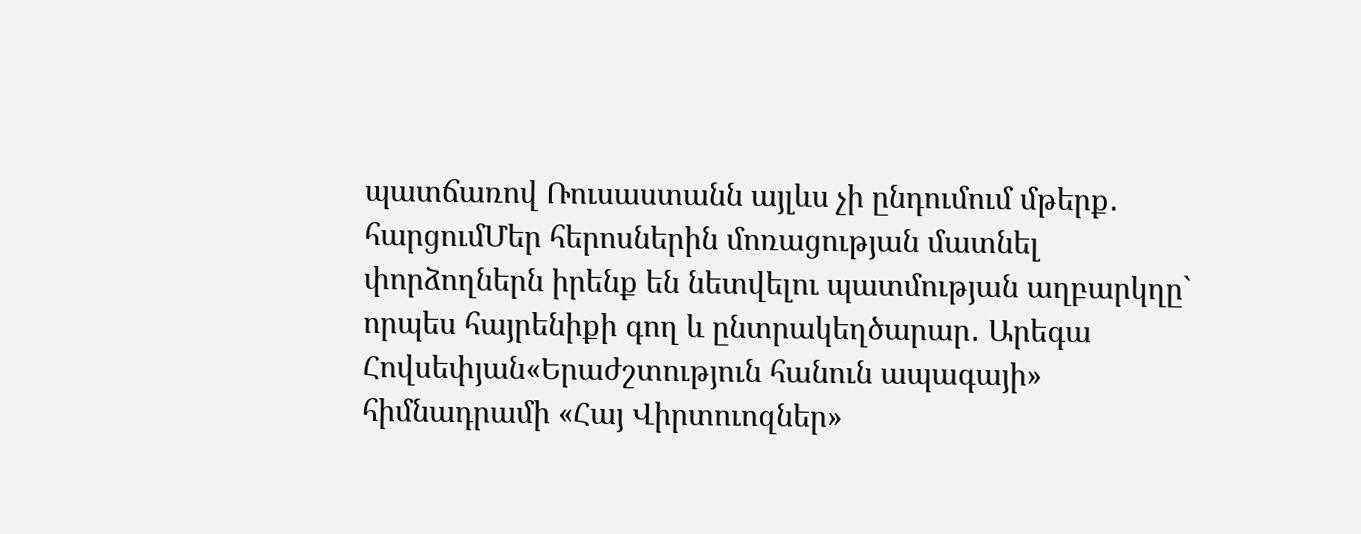պատճառով Ռուսաստանն այլևս չի ընդումում մթերք․ հարցումՄեր հերոսներին մոռացության մատնել փորձողներն իրենք են նետվելու պատմության աղբարկղը` որպես հայրենիքի գող և ընտրակեղծարար․ Արեգա Հովսեփյան«Երաժշտություն հանուն ապագայի» հիմնադրամի «Հայ Վիրտուոզներ»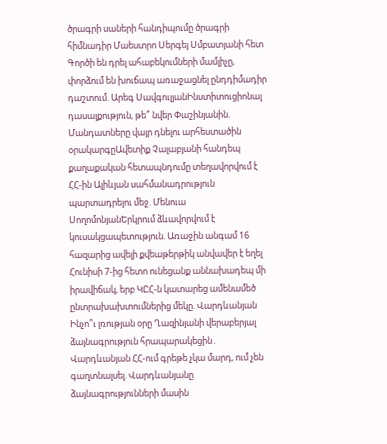ծրագրի սաների հանդիպումը ծրագրի հիմնադիր Մաեստրո Սերգեյ Սմբատյանի հետ Գործի են դրել ահաբեկումների մամլիչը, փորձում են խուճապ առաջացնել ընդդիմադիր դաշտում. Արեգ ՍավգուլյանԻնստիտուցիոնալ դասալքություն, թե՞ նվեր Փաշինյանին. Մանդատները վայր դնելու արհեստածին օրակարգըԱվետիք Չալաբյանի հանդեպ քաղաքական հետապնդումը տեղավորվում է ՀՀ-ին Ալիևյան սահմանադրություն պարտադրելու մեջ. Մենուա ՍողոմոնյանԵրկրում ձևավորվում է կուսակցապետություն. Առաջին անգամ 16 հազարից ավելի քվեաթերթիկ անվավեր է եղել Հունիսի 7-ից հետո ունեցանք աննախադեպ մի իրավիճակ, երբ ԿԸՀ-ն կատարեց ամենամեծ ընտրախախտումներից մեկը. Վարդևանյան Ինչո՞ւ լռության օրը Ղազինյանի վերաբերյալ ձայնագրություն հրապարակեցին․ Վարդևանյան ՀՀ-ում գրեթե չկա մարդ, ում չեն գաղտնալսել. Վարդևանյանը ձայնագրությունների մասին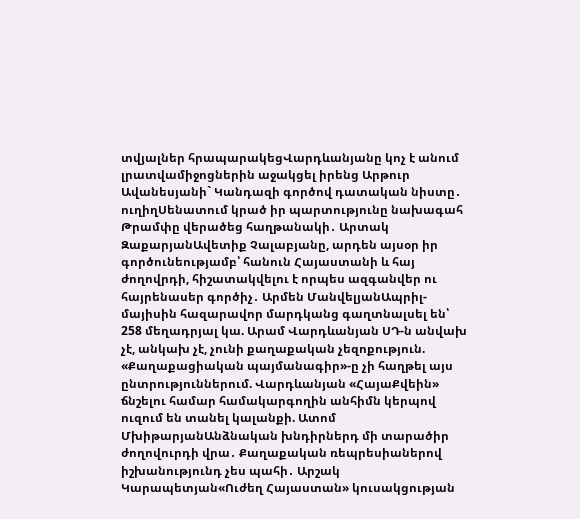տվյալներ հրապարակեցՎարդևանյանը կոչ է անում լրատվամիջոցներին աջակցել իրենց Արթուր Ավանեսյանի` Կանդազի գործով դատական նիստը․ ուղիղՍենատում կրած իր պարտությունը նախագահ Թրամփը վերածեց հաղթանակի․ Արտակ ԶաքարյանԱվետիք Չալաբյանը, արդեն այսօր իր գործունեությամբ՝ հանուն Հայաստանի և հայ ժողովրդի, հիշատակվելու է որպես ազգանվեր ու հայրենասեր գործիչ․ Արմեն ՄանվելյանԱպրիլ-մայիսին հազարավոր մարդկանց գաղտնալսել են՝ 258 մեղադրյալ կա. Արամ Վարդևանյան ՍԴ-ն անվախ չէ, անկախ չէ, չունի քաղաքական չեզոքություն. «Քաղաքացիական պայմանագիր»-ը չի հաղթել այս ընտրություններում. Վարդևանյան «ՀայաՔվեին» ճնշելու համար համակարգողին անհիմն կերպով ուզում են տանել կալանքի. Ատոմ ՄխիթարյանԱնձնական խնդիրներդ մի տարածիր ժողովուրդի վրա․ Քաղաքական ռեպրեսիաներով իշխանությունդ չես պահի․ Արշակ Կարապետյան«Ուժեղ Հայաստան» կուսակցության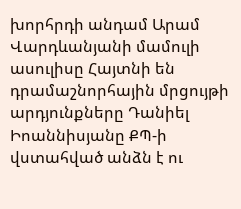խորհրդի անդամ Արամ Վարդևանյանի մամուլի ասուլիսը Հայտնի են դրամաշնորհային մրցույթի արդյունքները Դանիել Իոաննիսյանը ՔՊ-ի վստահված անձն է ու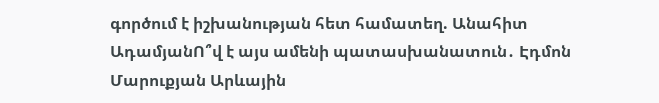գործում է իշխանության հետ համատեղ. Անահիտ ԱդամյանՈ՞վ է այս ամենի պատասխանատուն․ Էդմոն Մարուքյան Արևային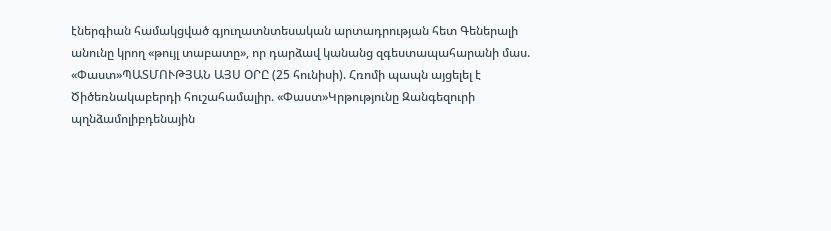էներգիան համակցված գյուղատնտեսական արտադրության հետ Գեներալի անունը կրող «թույլ տաբատը», որ դարձավ կանանց զգեստապահարանի մաս. «Փաստ»ՊԱՏՄՈՒԹՅԱՆ ԱՅՍ ՕՐԸ (25 հունիսի). Հռոմի պապն այցելել է Ծիծեռնակաբերդի հուշահամալիր. «Փաստ»Կրթությունը Զանգեզուրի պղնձամոլիբդենային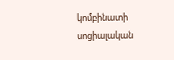կոմբինատի սոցիալական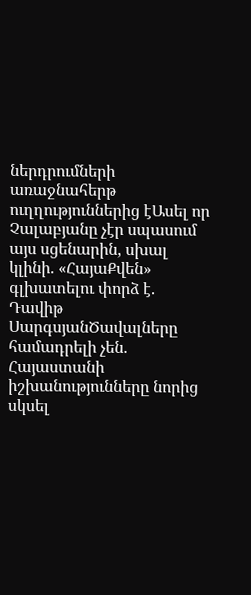ներդրումների առաջնահերթ ուղղություններից էԱսել որ Չալաբյանը չէր սպասում այս սցենարին, սխալ կլինի. «ՀայաՔվեն» գլխատելու փորձ է. Դավիթ ՍարգսյանԾավալները համադրելի չեն. Հայաստանի իշխանությունները նորից սկսել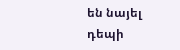են նայել դեպի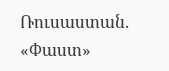Ռուսաստան. «Փաստ»